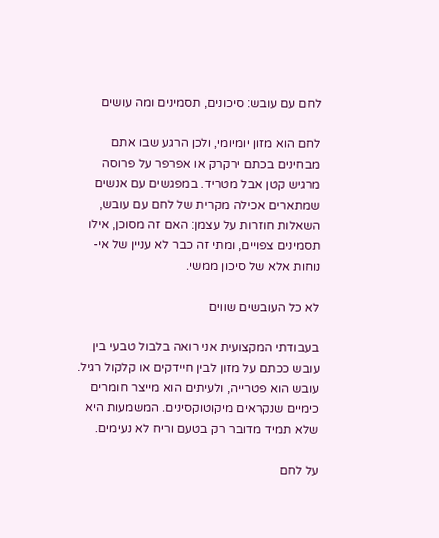לחם עם עובש: סיכונים, תסמינים ומה עושים

לחם הוא מזון יומיומי, ולכן הרגע שבו אתם מבחינים בכתם ירקרק או אפרפר על פרוסה מרגיש קטן אבל מטריד. במפגשים עם אנשים שמתארים אכילה מקרית של לחם עם עובש, השאלות חוזרות על עצמן: האם זה מסוכן, אילו תסמינים צפויים, ומתי זה כבר לא עניין של אי-נוחות אלא של סיכון ממשי.

לא כל העובשים שווים

בעבודתי המקצועית אני רואה בלבול טבעי בין עובש ככתם על מזון לבין חיידקים או קלקול רגיל. עובש הוא פטרייה, ולעיתים הוא מייצר חומרים כימיים שנקראים מיקוטוקסינים. המשמעות היא שלא תמיד מדובר רק בטעם וריח לא נעימים.

על לחם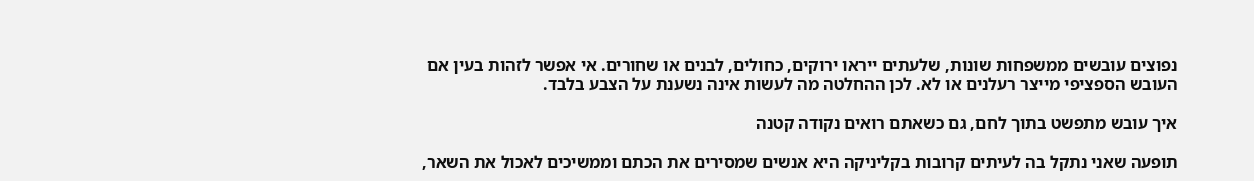נפוצים עובשים ממשפחות שונות, שלעתים ייראו ירוקים, כחולים, לבנים או שחורים. אי אפשר לזהות בעין אם העובש הספציפי מייצר רעלנים או לא. לכן ההחלטה מה לעשות אינה נשענת על הצבע בלבד.

איך עובש מתפשט בתוך לחם, גם כשאתם רואים נקודה קטנה

תופעה שאני נתקל בה לעיתים קרובות בקליניקה היא אנשים שמסירים את הכתם וממשיכים לאכול את השאר,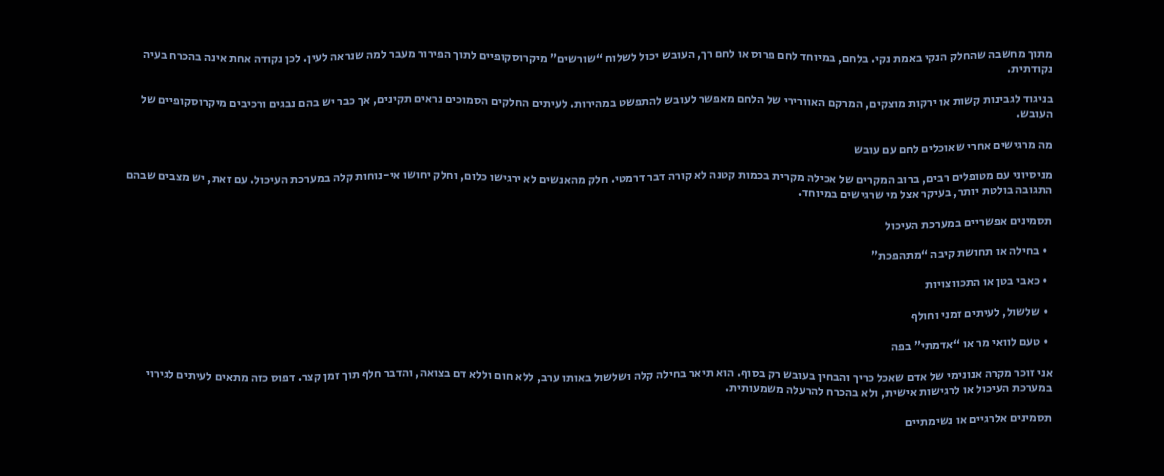מתוך מחשבה שהחלק הנקי באמת נקי. בלחם, במיוחד לחם פרוס או לחם רך, העובש יכול לשלוח “שורשים” מיקרוסקופיים לתוך הפירור מעבר למה שנראה לעין. לכן נקודה אחת אינה בהכרח בעיה נקודתית.

בניגוד לגבינות קשות או ירקות מוצקים, המרקם האוורירי של הלחם מאפשר לעובש להתפשט במהירות. לעיתים החלקים הסמוכים נראים תקינים, אך כבר יש בהם נבגים ורכיבים מיקרוסקופיים של העובש.

מה מרגישים אחרי שאוכלים לחם עם עובש

מניסיוני עם מטופלים רבים, ברוב המקרים של אכילה מקרית בכמות קטנה לא קורה דבר דרמטי. חלק מהאנשים לא ירגישו כלום, וחלק יחושו אי-נוחות קלה במערכת העיכול. עם זאת, יש מצבים שבהם התגובה בולטת יותר, בעיקר אצל מי שרגישים במיוחד.

תסמינים אפשריים במערכת העיכול

  • בחילה או תחושת קיבה “מתהפכת”

  • כאבי בטן או התכווצויות

  • שלשול, לעיתים זמני וחולף

  • טעם לוואי מר או “אדמתי” בפה

אני זוכר מקרה אנונימי של אדם שאכל כריך והבחין בעובש רק בסוף. הוא תיאר בחילה קלה ושלשול באותו ערב, ללא חום וללא דם בצואה, והדבר חלף תוך זמן קצר. דפוס כזה מתאים לעיתים לגירוי במערכת העיכול או לרגישות אישית, ולא בהכרח להרעלה משמעותית.

תסמינים אלרגיים או נשימתיים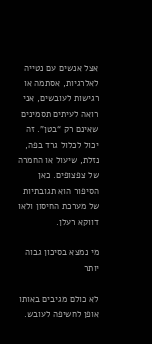אצל אנשים עם נטייה לאלרגיות, אסתמה או רגישות לעובשים, אני רואה לעיתים תסמינים שאינם רק “בטן”. זה יכול לכלול גרד בפה, נזלת, שיעול או החמרה של צפצופים. כאן הסיפור הוא תגובתיות של מערכת החיסון ולאו דווקא רעלן.

מי נמצא בסיכון גבוה יותר

לא כולם מגיבים באותו אופן לחשיפה לעובש.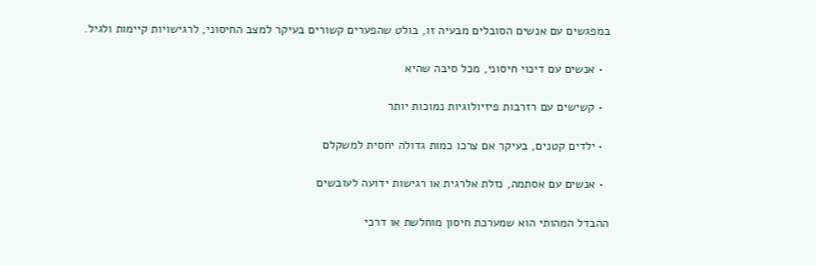במפגשים עם אנשים הסובלים מבעיה זו, בולט שהפערים קשורים בעיקר למצב החיסוני, לרגישויות קיימות ולגיל.

  • אנשים עם דיכוי חיסוני, מכל סיבה שהיא

  • קשישים עם רזרבות פיזיולוגיות נמוכות יותר

  • ילדים קטנים, בעיקר אם צרכו כמות גדולה יחסית למשקלם

  • אנשים עם אסתמה, נזלת אלרגית או רגישות ידועה לעובשים

ההבדל המהותי הוא שמערכת חיסון מוחלשת או דרכי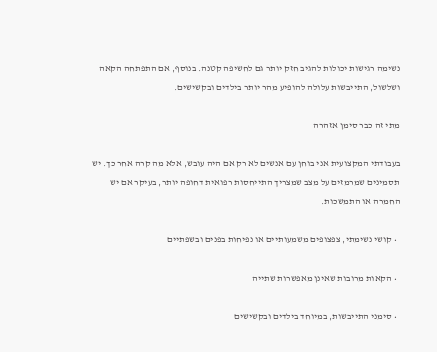נשימה רגישות יכולות להגיב חזק יותר גם לחשיפה קטנה. בנוסף, אם התפתחה הקאה ושלשול, התייבשות עלולה להופיע מהר יותר בילדים ובקשישים.

מתי זה כבר סימן אזהרה

בעבודתי המקצועית אני בוחן עם אנשים לא רק אם היה עובש, אלא מה קרה אחר כך. יש תסמינים שמרמזים על מצב שמצריך התייחסות רפואית דחופה יותר, בעיקר אם יש החמרה או התמשכות.

  • קושי נשימתי, צפצופים משמעותיים או נפיחות בפנים ובשפתיים

  • הקאות מרובות שאינן מאפשרות שתייה

  • סימני התייבשות, במיוחד בילדים ובקשישים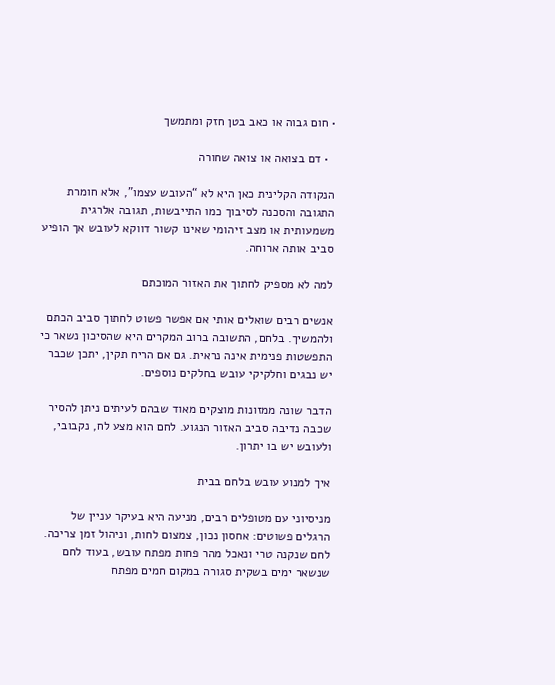• חום גבוה או כאב בטן חזק ומתמשך

  • דם בצואה או צואה שחורה

הנקודה הקלינית כאן היא לא “העובש עצמו”, אלא חומרת התגובה והסכנה לסיבוך כמו התייבשות, תגובה אלרגית משמעותית או מצב זיהומי שאינו קשור דווקא לעובש אך הופיע סביב אותה ארוחה.

למה לא מספיק לחתוך את האזור המוכתם

אנשים רבים שואלים אותי אם אפשר פשוט לחתוך סביב הכתם ולהמשיך. בלחם, התשובה ברוב המקרים היא שהסיכון נשאר כי התפשטות פנימית אינה נראית. גם אם הריח תקין, יתכן שכבר יש נבגים וחלקיקי עובש בחלקים נוספים.

הדבר שונה ממזונות מוצקים מאוד שבהם לעיתים ניתן להסיר שכבה נדיבה סביב האזור הנגוע. לחם הוא מצע לח, נקבובי, ולעובש יש בו יתרון.

איך למנוע עובש בלחם בבית

מניסיוני עם מטופלים רבים, מניעה היא בעיקר עניין של הרגלים פשוטים: אחסון נכון, צמצום לחות, וניהול זמן צריכה. לחם שנקנה טרי ונאכל מהר פחות מפתח עובש, בעוד לחם שנשאר ימים בשקית סגורה במקום חמים מפתח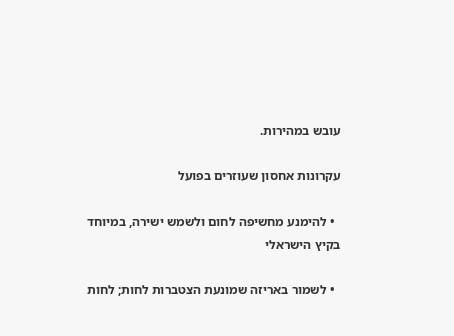עובש במהירות.

עקרונות אחסון שעוזרים בפועל

  • להימנע מחשיפה לחום ולשמש ישירה, במיוחד בקיץ הישראלי

  • לשמור באריזה שמונעת הצטברות לחות; לחות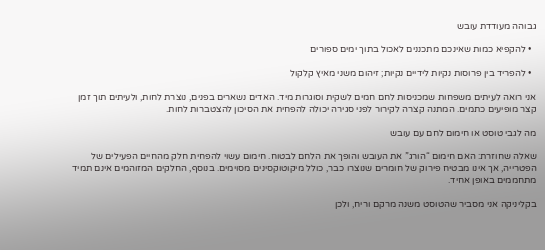גבוהה מעודדת עובש

  • להקפיא כמות שאינכם מתכננים לאכול בתוך ימים ספורים

  • להפריד בין פרוסות נקיות לידיים נקיות; זיהום משני מאיץ קלקול

אני רואה לעיתים משפחות שמכניסות לחם חמים לשקית וסוגרות מיד. האדים נשארים בפנים, נוצרת לחות, ולעיתים תוך זמן קצר מופיעים כתמים. המתנה קצרה לקירור לפני סגירה יכולה להפחית את הסיכון להצטברות לחות.

מה לגבי טוסט או חימום לחם עם עובש

שאלה שחוזרת: האם חימום “הורג” את העובש והופך את הלחם לבטוח. חימום עשוי להפחית חלק מהחיים הפעילים של הפטרייה, אך אינו מבטיח פירוק של חומרים שנוצרו כבר, כולל מיקוטוקסינים מסוימים. בנוסף, החלקים המזוהמים אינם תמיד מתחממים באופן אחיד.

בקליניקה אני מסביר שהטוסט משנה מרקם וריח, ולכן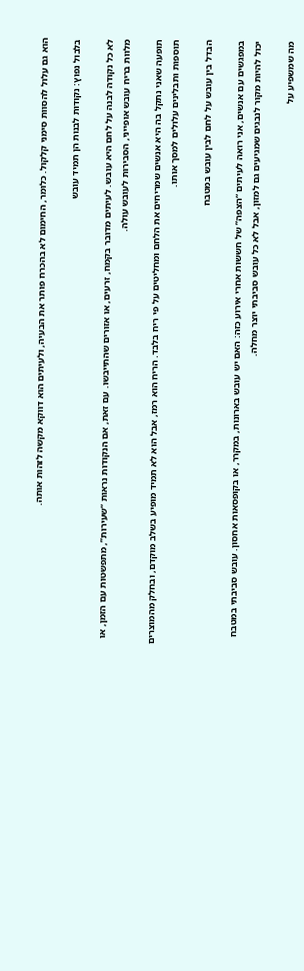הוא גם עלול להסוות סימני קלקול. כלומר, החימום לא בהכרח פותר את הבעיה, ולעיתים הוא דווקא מקשה לזהות אותה.

בלבול נפוץ: נקודות לבנות הן תמיד עובש

לא כל נקודה לבנה על לחם היא עובש. לעיתים מדובר בקמח, זרעים, או אזורים שהתייבשו. עם זאת, אם הנקודות נראות “שעירות”, מתפשטות עם הזמן, או מלוות בריח עובש אופייני, הסבירות לעובש עולה.

תופעה שאני נתקל בה היא אנשים שמריחים את הלחם ומחליטים על פי ריח בלבד. הריח הוא רמז, אבל הוא לא תמיד מופיע בשלב מוקדם, ובחלק מהמוצרים תוספות ותבלינים עלולים למסך אותו.

הבדל בין עובש על לחם לבין עובש במטבח

במפגשים עם אנשים, אני רואה לעיתים “הצפה” של חששות אחרי אירוע כזה: האם יש עובש בארונות, במקרר, או בקופסאות אחסון. עובש סביבתי במטבח יכול להיות מקור לנבגים שמגיעים גם למזון, אבל לא כל עובש סביבתי יוצר מחלה.

מה שמשפיע על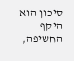סיכון הוא היקף החשיפה,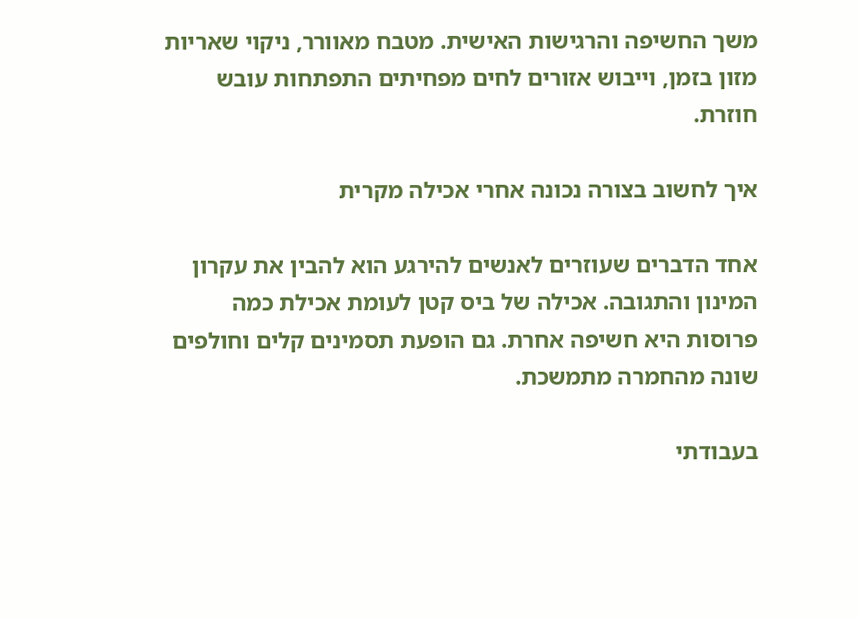משך החשיפה והרגישות האישית. מטבח מאוורר, ניקוי שאריות מזון בזמן, וייבוש אזורים לחים מפחיתים התפתחות עובש חוזרת.

איך לחשוב בצורה נכונה אחרי אכילה מקרית

אחד הדברים שעוזרים לאנשים להירגע הוא להבין את עקרון המינון והתגובה. אכילה של ביס קטן לעומת אכילת כמה פרוסות היא חשיפה אחרת. גם הופעת תסמינים קלים וחולפים שונה מהחמרה מתמשכת.

בעבודתי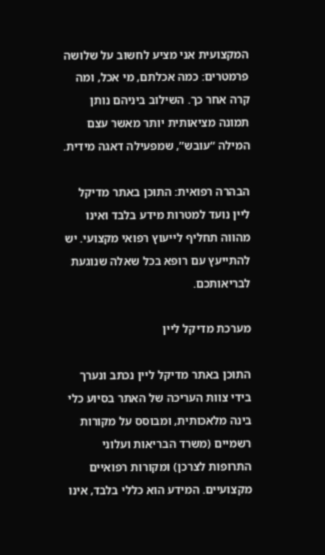המקצועית אני מציע לחשוב על שלושה פרמטרים: כמה אכלתם, מי אכל, ומה קרה אחר כך. השילוב ביניהם נותן תמונה מציאותית יותר מאשר עצם המילה “עובש”, שמפעילה דאגה מידית.

הבהרה רפואית: התוכן באתר מדיקל ליין נועד למטרות מידע בלבד ואינו מהווה תחליף לייעוץ רפואי מקצועי. יש להתייעץ עם רופא בכל שאלה שנוגעת לבריאותכם.

מערכת מדיקל ליין

התוכן באתר מדיקל ליין נכתב ונערך בידי צוות העריכה של האתר בסיוע כלי בינה מלאכותית, ומבוסס על מקורות רשמיים (משרד הבריאות ועלוני התרופות לצרכן) ומקורות רפואיים מקצועיים. המידע הוא כללי בלבד, אינו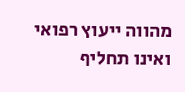מהווה ייעוץ רפואי ואינו תחליף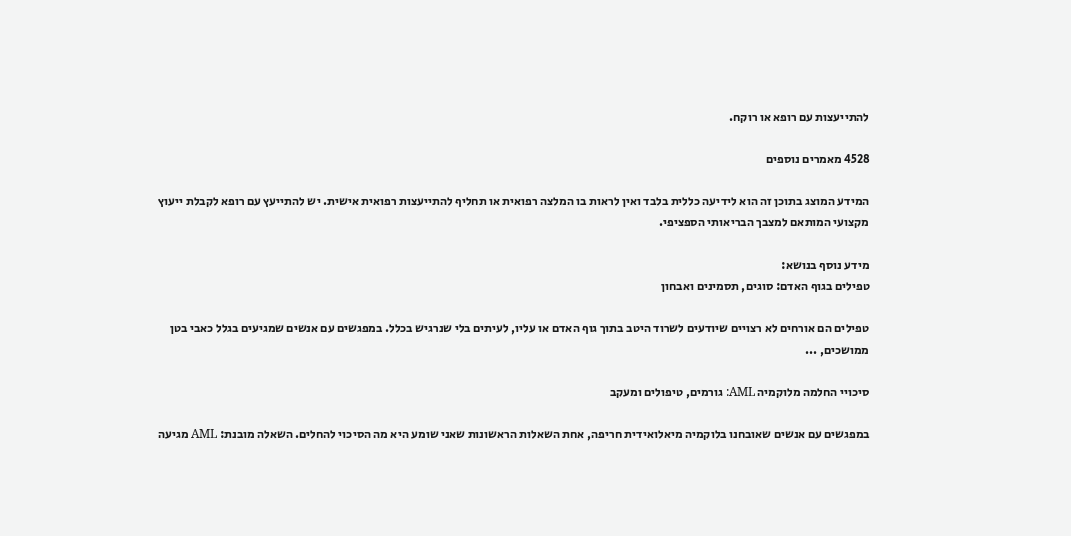להתייעצות עם רופא או רוקח.

4528 מאמרים נוספים

המידע המוצג בתוכן זה הוא לידיעה כללית בלבד ואין לראות בו המלצה רפואית או תחליף להתייעצות רפואית אישית. יש להתייעץ עם רופא לקבלת ייעוץ מקצועי המותאם למצבך הבריאותי הספציפי.

מידע נוסף בנושא:
טפילים בגוף האדם: סוגים, תסמינים ואבחון

טפילים הם אורחים לא רצויים שיודעים לשרוד היטב בתוך גוף האדם או עליו, לעיתים בלי שנרגיש בכלל. במפגשים עם אנשים שמגיעים בגלל כאבי בטן ממושכים, ...

סיכויי החלמה מלוקמיה AML: גורמים, טיפולים ומעקב

במפגשים עם אנשים שאובחנו בלוקמיה מיאלואידית חריפה, אחת השאלות הראשונות שאני שומע היא מה הסיכוי להחלים. השאלה מובנת: AML מגיעה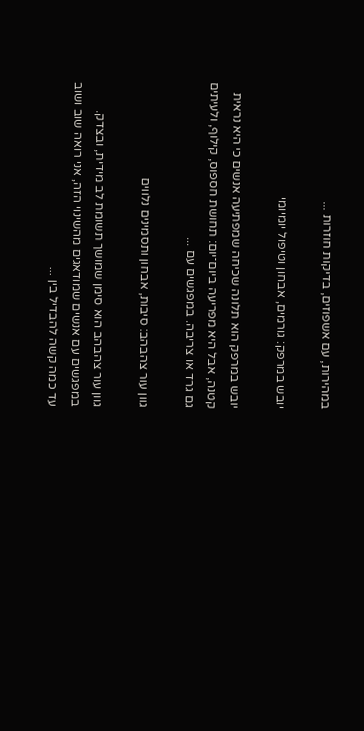במהירות, עם אשפוזים, בדיקות חוזרות ...

יובש במרפק: גורמים, אבחון וטיפול יומיומי

יובש במרפק הוא תלונה שכיחה שמפתיעה אנשים כי היא נראית קטנה, אבל היא מפריעה ביום־יום: תחושת חספוס, קילוף, ולעיתים גם גרד או צריבה. במפגשים עם ...

גוון עור צהבהב: סיבות, אבחון ותסמינים נלווים

גוון עור צהבהב הוא סימן שמושך תשומת לב מידית, ובצדק. במפגשים עם אנשים שמודאגים מהשינוי הזה, אני רואה שוב ושוב עד כמה קשה להבדיל בין ...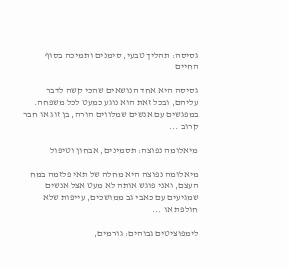גסיסה: תהליך טבעי, סימנים ותמיכה בסוף החיים

גסיסה היא אחד הנושאים שהכי קשה לדבר עליהם, ובכל זאת הוא נוגע כמעט לכל משפחה. במפגשים עם אנשים שמלווים הורה, בן זוג או חבר קרוב ...

מיאלומה נפוצה: תסמינים, אבחון וטיפול

מיאלומה נפוצה היא מחלה של תאי פלזמה במח העצם, ואני פוגש אותה לא מעט אצל אנשים שמגיעים עם כאבי גב ממושכים, עייפות שלא חולפת או ...

לימפוציטים גבוהים: גורמים,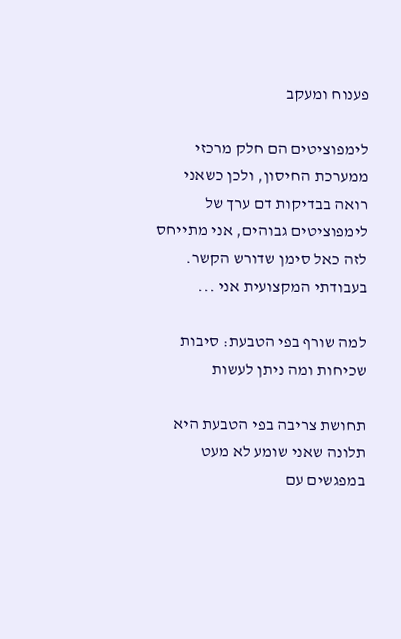פענוח ומעקב

לימפוציטים הם חלק מרכזי ממערכת החיסון, ולכן כשאני רואה בבדיקות דם ערך של לימפוציטים גבוהים, אני מתייחס לזה כאל סימן שדורש הקשר. בעבודתי המקצועית אני ...

למה שורף בפי הטבעת: סיבות שכיחות ומה ניתן לעשות

תחושת צריבה בפי הטבעת היא תלונה שאני שומע לא מעט במפגשים עם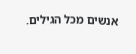אנשים מכל הגילים.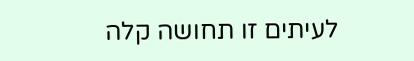לעיתים זו תחושה קלה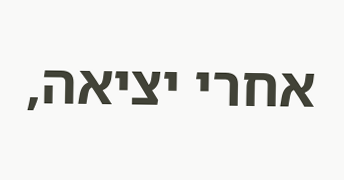אחרי יציאה,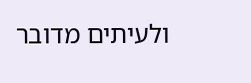ולעיתים מדובר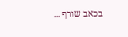בכאב שורף ...